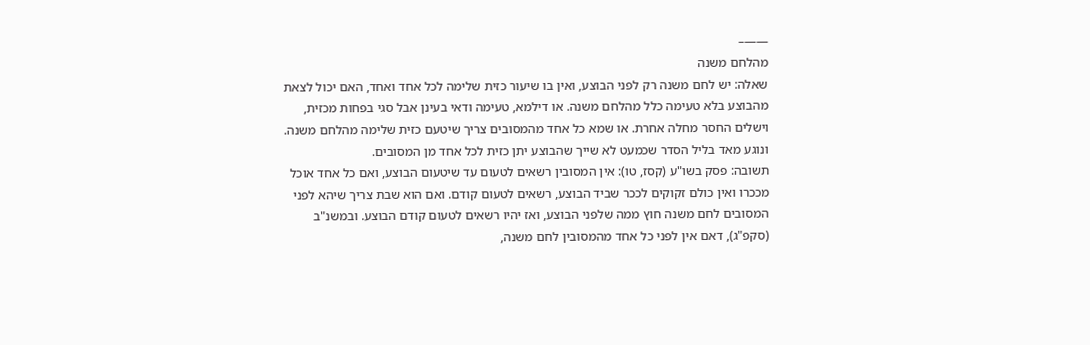——–
מהלחם משנה
שאלה: יש לחם משנה רק לפני הבוצע, ואין בו שיעור כזית שלימה לכל אחד ואחד, האם יכול לצאת מהבוצע בלא טעימה כלל מהלחם משנה. או דילמא, טעימה ודאי בעינן אבל סגי בפחות מכזית, וישלים החסר מחלה אחרת. או שמא כל אחד מהמסובים צריך שיטעם כזית שלימה מהלחם משנה. ונוגע מאד בליל הסדר שכמעט לא שייך שהבוצע יתן כזית לכל אחד מן המסובים.
תשובה: פסק בשו"ע (קסז, טו): אין המסובין רשאים לטעום עד שיטעום הבוצע, ואם כל אחד אוכל מככרו ואין כולם זקוקים לככר שביד הבוצע, רשאים לטעום קודם. ואם הוא שבת צריך שיהא לפני המסובים לחם משנה חוץ ממה שלפני הבוצע, ואז יהיו רשאים לטעום קודם הבוצע. ובמשנ"ב (סקפ"ג), דאם אין לפני כל אחד מהמסובין לחם משנה,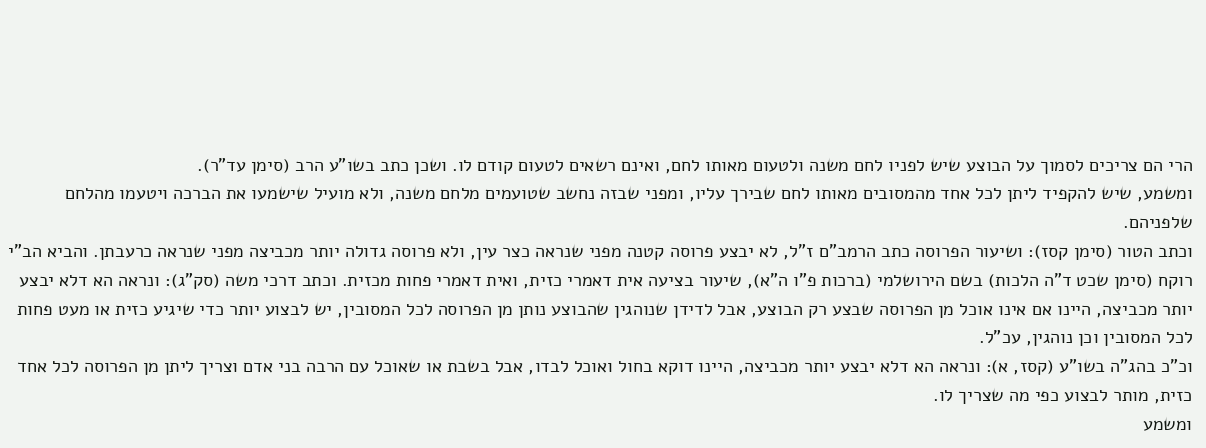הרי הם צריכים לסמוך על הבוצע שיש לפניו לחם משנה ולטעום מאותו לחם, ואינם רשאים לטעום קודם לו. ושכן כתב בשו"ע הרב (סימן עד"ר).
ומשמע, שיש להקפיד ליתן לכל אחד מהמסובים מאותו לחם שבירך עליו, ומפני שבזה נחשב שטועמים מלחם משנה, ולא מועיל שישמעו את הברכה ויטעמו מהלחם שלפניהם.
וכתב הטור (סימן קסז): ושיעור הפרוסה כתב הרמב"ם ז"ל, לא יבצע פרוסה קטנה מפני שנראה כצר עין, ולא פרוסה גדולה יותר מכביצה מפני שנראה כרעבתן. והביא הב"י רוקח (סימן שכט ד"ה הלכות) בשם הירושלמי (ברכות פ"ו ה"א), שיעור בציעה אית דאמרי כזית, ואית דאמרי פחות מכזית. וכתב דרכי משה (סק"ג): ונראה הא דלא יבצע יותר מכביצה, היינו אם אינו אוכל מן הפרוסה שבצע רק הבוצע, אבל לדידן שנוהגין שהבוצע נותן מן הפרוסה לכל המסובין, יש לבצוע יותר כדי שיגיע כזית או מעט פחות לכל המסובין וכן נוהגין, עכ"ל.
וכ"כ בהג"ה בשו"ע (קסז, א): ונראה הא דלא יבצע יותר מכביצה, היינו דוקא בחול ואוכל לבדו, אבל בשבת או שאוכל עם הרבה בני אדם וצריך ליתן מן הפרוסה לכל אחד כזית, מותר לבצוע כפי מה שצריך לו.
ומשמע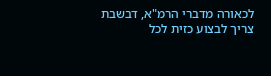לכאורה מדברי הרמ"א, דבשבת צריך לבצוע כזית לכל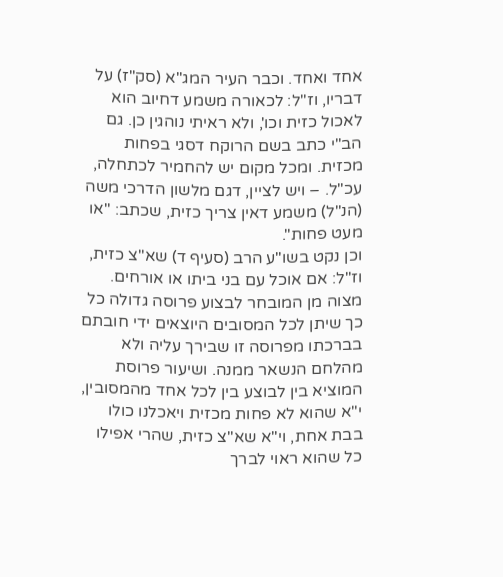אחד ואחד. וכבר העיר המג"א (סק"ז) על דבריו, וז"ל: לכאורה משמע דחיוב הוא לאכול כזית וכו', ולא ראיתי נוהגין כן. גם הב"י כתב בשם הרוקח דסגי בפחות מכזית. ומכל מקום יש להחמיר לכתחלה, עכ"ל. – ויש לציין, דגם מלשון הדרכי משה (הנ"ל) משמע דאין צריך כזית, שכתב: "או מעט פחות".
וכן נקט בשו"ע הרב (סעיף ד) שא"צ כזית, וז"ל: אם אוכל עם בני ביתו או אורחים. מצוה מן המובחר לבצוע פרוסה גדולה כל כך שיתן לכל המסובים היוצאים ידי חובתם בברכתו מפרוסה זו שבירך עליה ולא מהלחם הנשאר ממנה. ושיעור פרוסת המוציא בין לבוצע בין לכל אחד מהמסובין, י"א שהוא לא פחות מכזית ויאכלנו כולו בבת אחת, וי"א שא"צ כזית, שהרי אפילו כל שהוא ראוי לברך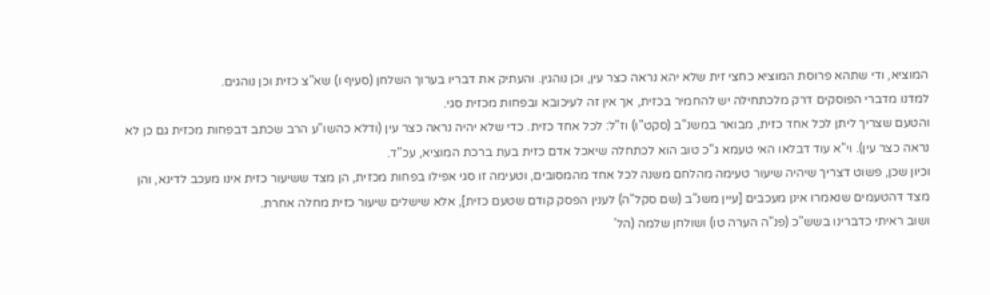המוציא, ודי שתהא פרוסת המוציא כחצי זית שלא יהא נראה כצר עין, וכן נוהגין. והעתיק את דבריו בערוך השלחן (סעיף ו) שא"צ כזית וכן נוהגים.
למדנו מדברי הפוסקים דרק מלכתחילה יש להחמיר בכזית, אך אין זה לעיכובא ובפחות מכזית סגי.
והטעם שצריך ליתן לכל אחד כזית, מבואר במשנ"ב (סקט"ו) וז"ל: לכל אחד כזית. כדי שלא יהיה נראה כצר עין (ודלא כהשו"ע הרב שכתב דבפחות מכזית גם כן לא נראה כצר עין). וי"א עוד דבלאו האי טעמא ג"כ טוב הוא לכתחלה שיאכל אדם כזית בעת ברכת המוציא, עכ"ד.
וכיון שכן, פשוט דצריך שיהיה שיעור טעימה מהלחם משנה לכל אחד מהמסובים, וטעימה זו סגי אפילו בפחות מכזית, הן מצד ששיעור כזית אינו מעכב לדינא, והן מצד דהטעמים שנאמרו אינן מעכבים [עיין משנ"ב (שם סקל"ה) לענין הפסק קודם שטעם כזית], אלא שישלים שיעור כזית מחלה אחרת.
ושוב ראיתי כדברינו בשש"כ (פנ"ה הערה טו) ושולחן שלמה (הל'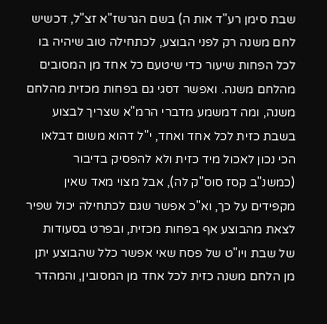שבת סימן רע"ד אות ה) בשם הגרשז"א זצ"ל, דכשיש לחם משנה רק לפני הבוצע, לכתחילה טוב שיהיה בו לכל הפחות שיעור כדי שיטעם כל אחד מן המסובים מהלחם משנה. ואפשר דסגי גם בפחות מכזית מהלחם משנה, ומה דמשמע מדברי הרמ"א שצריך לבצוע בשבת כזית לכל אחד ואחד, י"ל דהוא משום דבלאו הכי נכון לאכול מיד כזית ולא להפסיק בדיבור (כמשנ"ב קסז סוס"ק לה), אבל מצוי מאד שאין מקפידים על כך, וא"כ אפשר שגם לכתחילה יכול שפיר לצאת מהבוצע אף בפחות מכזית, ובפרט בסעודות של שבת ויו"ט של פסח שאי אפשר כלל שהבוצע יתן מן הלחם משנה כזית לכל אחד מן המסובין, והמהדר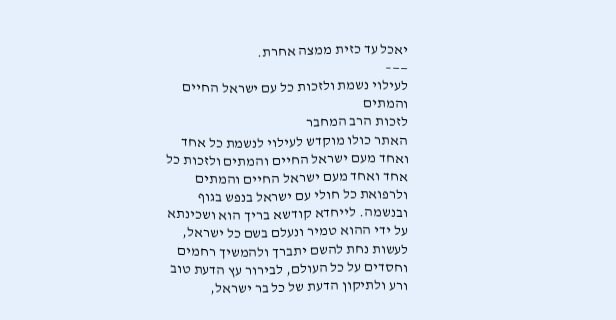יאכל עד כזית ממצה אחרת.
——–
לעילוי נשמת ולזכות כל עם ישראל החיים והמתים
לזכות הרב המחבר
האתר כולו מוקדש לעילוי לנשמת כל אחד ואחד מעם ישראל החיים והמתים ולזכות כל אחד ואחד מעם ישראל החיים והמתים ולרפואת כל חולי עם ישראל בנפש בגוף ובנשמה. לייחדא קודשא בריך הוא ושכינתא על ידי ההוא טמיר ונעלם בשם כל ישראל, לעשות נחת להשם יתברך ולהמשיך רחמים וחסדים על כל העולם, לבירור עץ הדעת טוב ורע ולתיקון הדעת של כל בר ישראל,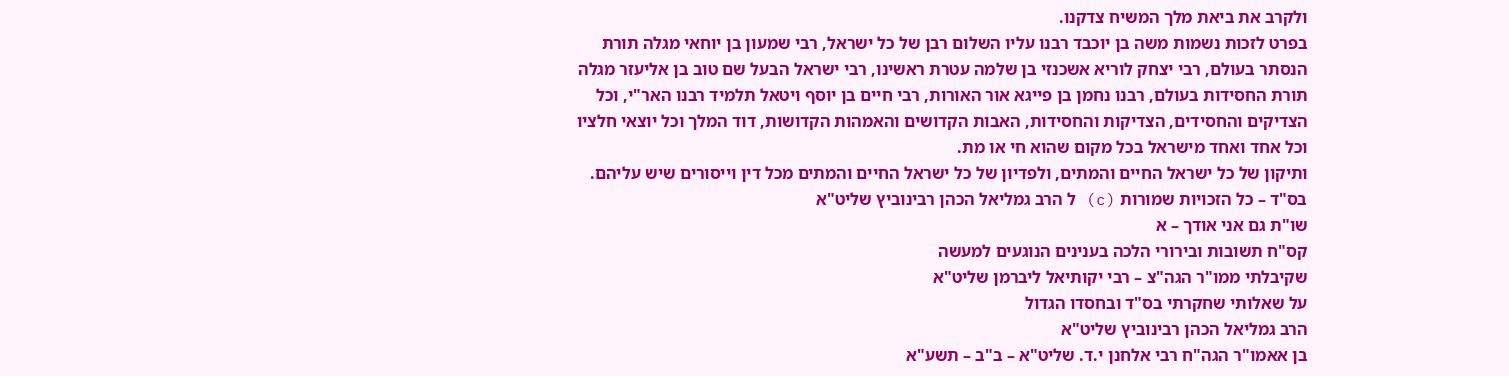ולקרב את ביאת מלך המשיח צדקנו.
בפרט לזכות נשמות משה בן יוכבד רבנו עליו השלום רבן של כל ישראל, רבי שמעון בן יוחאי מגלה תורת הנסתר בעולם, רבי יצחק לוריא אשכנזי בן שלמה עטרת ראשינו, רבי ישראל הבעל שם טוב בן אליעזר מגלה תורת החסידות בעולם, רבנו נחמן בן פייגא אור האורות, רבי חיים בן יוסף ויטאל תלמיד רבנו האר"י, וכל הצדיקים והחסידים, הצדיקות והחסידות, האבות הקדושים והאמהות הקדושות, דוד המלך וכל יוצאי חלציו וכל אחד ואחד מישראל בכל מקום שהוא חי או מת.
ותיקון של כל ישראל החיים והמתים, ולפדיון של כל ישראל החיים והמתים מכל דין וייסורים שיש עליהם.
בס"ד – כל הזכויות שמורות (c) ל הרב גמליאל הכהן רבינוביץ שליט"א
שו"ת גם אני אודך – א
קס"ח תשובות ובירורי הלכה בענינים הנוגעים למעשה
שקיבלתי ממו"ר הגה"צ – רבי יקותיאל ליברמן שליט"א
על שאלותי שחקרתי בס"ד ובחסדו הגדול
הרב גמליאל הכהן רבינוביץ שליט"א
בן אאמו"ר הגה"ח רבי אלחנן י.ד. שליט"א – ב"ב – תשע"א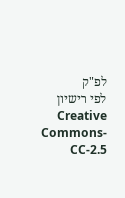לפ"ק
לפי רישיון Creative Commons-CC-2.5